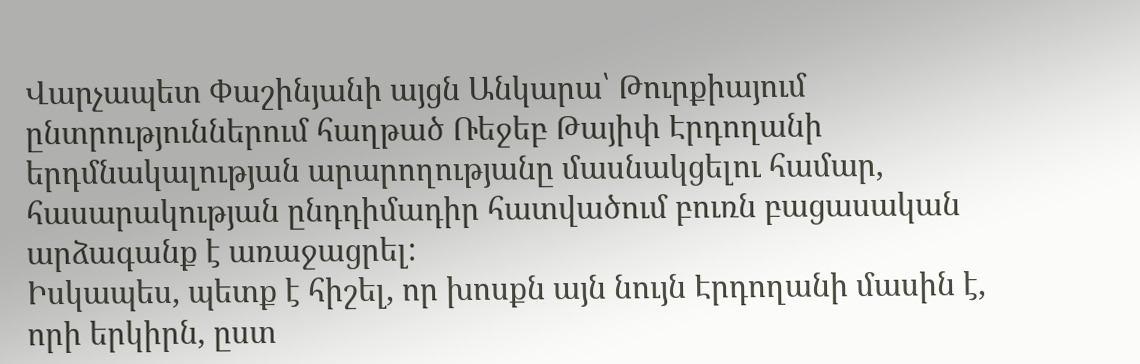Վարչապետ Փաշինյանի այցն Անկարա՝ Թուրքիայում ընտրություններում հաղթած Ռեջեբ Թայիփ Էրդողանի երդմնակալության արարողությանը մասնակցելու համար, հասարակության ընդդիմադիր հատվածում բուռն բացասական արձագանք է առաջացրել:
Իսկապես, պետք է հիշել, որ խոսքն այն նույն Էրդողանի մասին է, որի երկիրն, ըստ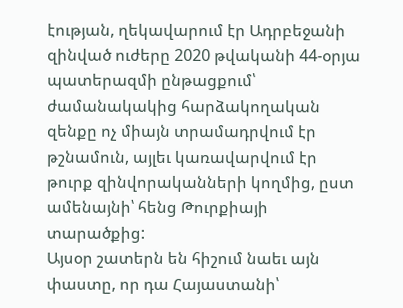էության, ղեկավարում էր Ադրբեջանի զինված ուժերը 2020 թվականի 44-օրյա պատերազմի ընթացքում՝ ժամանակակից հարձակողական զենքը ոչ միայն տրամադրվում էր թշնամուն, այլեւ կառավարվում էր թուրք զինվորականների կողմից, ըստ ամենայնի՝ հենց Թուրքիայի տարածքից:
Այսօր շատերն են հիշում նաեւ այն փաստը, որ դա Հայաստանի՝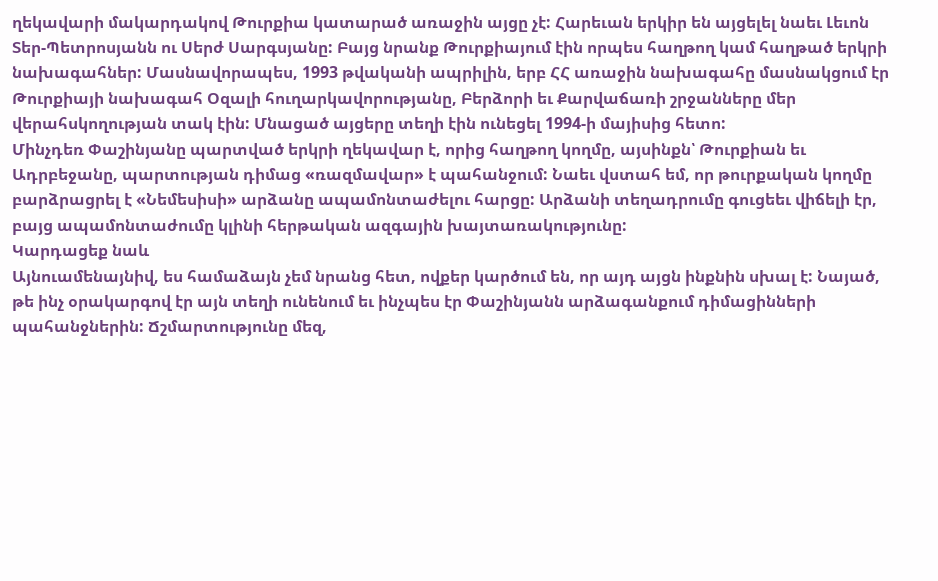ղեկավարի մակարդակով Թուրքիա կատարած առաջին այցը չէ: Հարեւան երկիր են այցելել նաեւ Լեւոն Տեր-Պետրոսյանն ու Սերժ Սարգսյանը: Բայց նրանք Թուրքիայում էին որպես հաղթող կամ հաղթած երկրի նախագահներ: Մասնավորապես, 1993 թվականի ապրիլին, երբ ՀՀ առաջին նախագահը մասնակցում էր Թուրքիայի նախագահ Օզալի հուղարկավորությանը, Բերձորի եւ Քարվաճառի շրջանները մեր վերահսկողության տակ էին: Մնացած այցերը տեղի էին ունեցել 1994-ի մայիսից հետո:
Մինչդեռ Փաշինյանը պարտված երկրի ղեկավար է, որից հաղթող կողմը, այսինքն՝ Թուրքիան եւ Ադրբեջանը, պարտության դիմաց «ռազմավար» է պահանջում: Նաեւ վստահ եմ, որ թուրքական կողմը բարձրացրել է «Նեմեսիսի» արձանը ապամոնտաժելու հարցը: Արձանի տեղադրումը գուցեեւ վիճելի էր, բայց ապամոնտաժումը կլինի հերթական ազգային խայտառակությունը:
Կարդացեք նաև
Այնուամենայնիվ, ես համաձայն չեմ նրանց հետ, ովքեր կարծում են, որ այդ այցն ինքնին սխալ է: Նայած, թե ինչ օրակարգով էր այն տեղի ունենում եւ ինչպես էր Փաշինյանն արձագանքում դիմացինների պահանջներին: Ճշմարտությունը մեզ,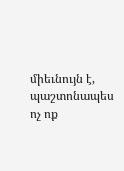միեւնույն է, պաշտոնապես ոչ ոք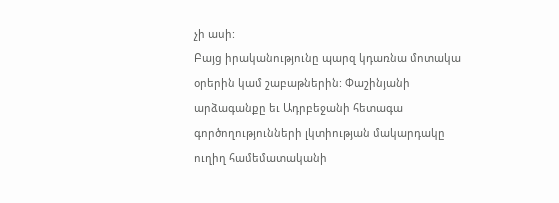չի ասի:
Բայց իրականությունը պարզ կդառնա մոտակա օրերին կամ շաբաթներին: Փաշինյանի արձագանքը եւ Ադրբեջանի հետագա գործողությունների լկտիության մակարդակը ուղիղ համեմատականի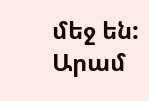մեջ են:
Արամ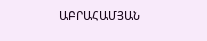ԱԲՐԱՀԱՄՅԱՆ